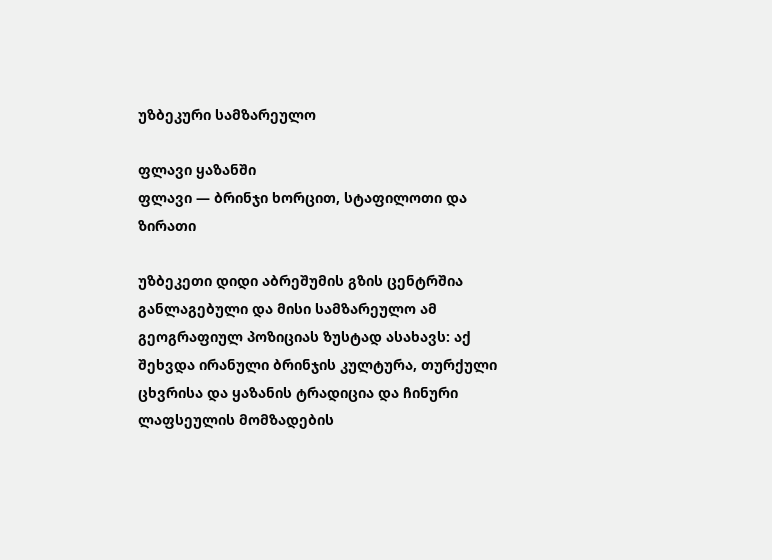უზბეკური სამზარეულო

ფლავი ყაზანში
ფლავი — ბრინჯი ხორცით, სტაფილოთი და ზირათი

უზბეკეთი დიდი აბრეშუმის გზის ცენტრშია განლაგებული და მისი სამზარეულო ამ გეოგრაფიულ პოზიციას ზუსტად ასახავს: აქ შეხვდა ირანული ბრინჯის კულტურა, თურქული ცხვრისა და ყაზანის ტრადიცია და ჩინური ლაფსეულის მომზადების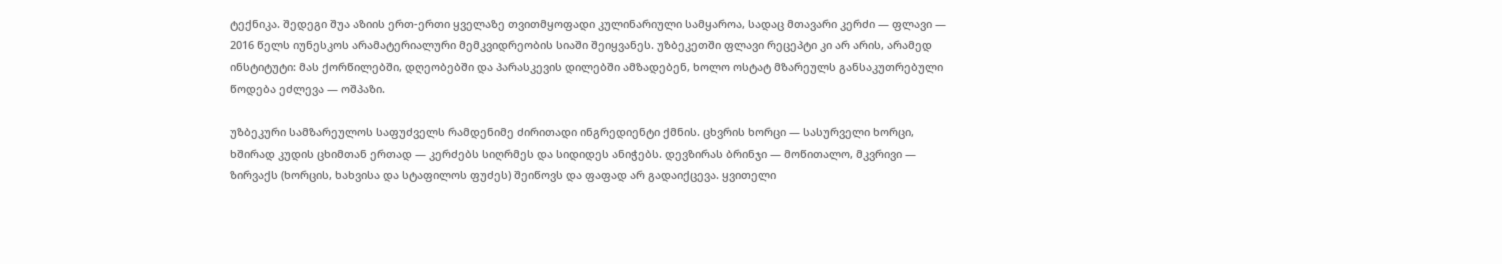ტექნიკა. შედეგი შუა აზიის ერთ-ერთი ყველაზე თვითმყოფადი კულინარიული სამყაროა, სადაც მთავარი კერძი — ფლავი — 2016 წელს იუნესკოს არამატერიალური მემკვიდრეობის სიაში შეიყვანეს. უზბეკეთში ფლავი რეცეპტი კი არ არის, არამედ ინსტიტუტი: მას ქორწილებში, დღეობებში და პარასკევის დილებში ამზადებენ, ხოლო ოსტატ მზარეულს განსაკუთრებული წოდება ეძლევა — ოშპაზი.

უზბეკური სამზარეულოს საფუძველს რამდენიმე ძირითადი ინგრედიენტი ქმნის. ცხვრის ხორცი — სასურველი ხორცი, ხშირად კუდის ცხიმთან ერთად — კერძებს სიღრმეს და სიდიდეს ანიჭებს. დევზირას ბრინჯი — მოწითალო, მკვრივი — ზირვაქს (ხორცის, ხახვისა და სტაფილოს ფუძეს) შეიწოვს და ფაფად არ გადაიქცევა. ყვითელი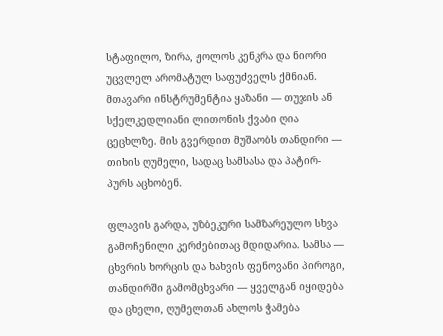სტაფილო, ზირა, ჟოლოს კენკრა და ნიორი უცვლელ არომატულ საფუძველს ქმნიან. მთავარი ინსტრუმენტია ყაზანი — თუჯის ან სქელკედლიანი ლითონის ქვაბი ღია ცეცხლზე. მის გვერდით მუშაობს თანდირი — თიხის ღუმელი, სადაც სამსასა და პატირ-პურს აცხობენ.

ფლავის გარდა, უზბეკური სამზარეულო სხვა გამოჩენილი კერძებითაც მდიდარია. სამსა — ცხვრის ხორცის და ხახვის ფენოვანი პიროგი, თანდირში გამომცხვარი — ყველგან იყიდება და ცხელი, ღუმელთან ახლოს ჭამება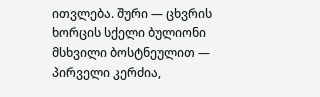ითვლება. შური — ცხვრის ხორცის სქელი ბულიონი მსხვილი ბოსტნეულით — პირველი კერძია,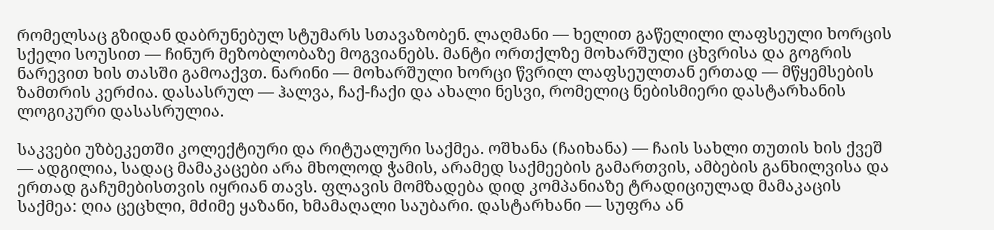რომელსაც გზიდან დაბრუნებულ სტუმარს სთავაზობენ. ლაღმანი — ხელით გაწელილი ლაფსეული ხორცის სქელი სოუსით — ჩინურ მეზობლობაზე მოგვიანებს. მანტი ორთქლზე მოხარშული ცხვრისა და გოგრის ნარევით ხის თასში გამოაქვთ. ნარინი — მოხარშული ხორცი წვრილ ლაფსეულთან ერთად — მწყემსების ზამთრის კერძია. დასასრულ — ჰალვა, ჩაქ-ჩაქი და ახალი ნესვი, რომელიც ნებისმიერი დასტარხანის ლოგიკური დასასრულია.

საკვები უზბეკეთში კოლექტიური და რიტუალური საქმეა. ოშხანა (ჩაიხანა) — ჩაის სახლი თუთის ხის ქვეშ — ადგილია, სადაც მამაკაცები არა მხოლოდ ჭამის, არამედ საქმეების გამართვის, ამბების განხილვისა და ერთად გაჩუმებისთვის იყრიან თავს. ფლავის მომზადება დიდ კომპანიაზე ტრადიციულად მამაკაცის საქმეა: ღია ცეცხლი, მძიმე ყაზანი, ხმამაღალი საუბარი. დასტარხანი — სუფრა ან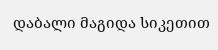დაბალი მაგიდა სიკეთით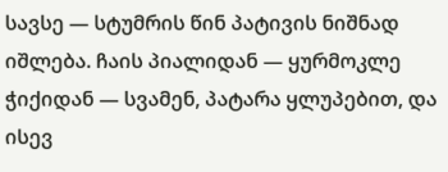სავსე — სტუმრის წინ პატივის ნიშნად იშლება. ჩაის პიალიდან — ყურმოკლე ჭიქიდან — სვამენ, პატარა ყლუპებით, და ისევ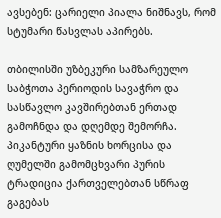ავსებენ: ცარიელი პიალა ნიშნავს, რომ სტუმარი წასვლას აპირებს.

თბილისში უზბეკური სამზარეულო საბჭოთა პერიოდის სავაჭრო და სასწავლო კავშირებთან ერთად გამოჩნდა და დღემდე შემორჩა. პიკანტური ყაზნის ხორცისა და ღუმელში გამომცხვარი პურის ტრადიცია ქართველებთან სწრაფ გაგებას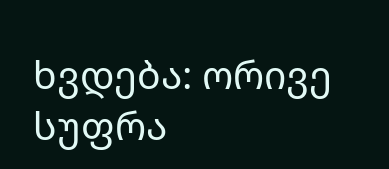ხვდება: ორივე სუფრა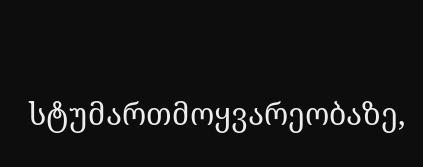სტუმართმოყვარეობაზე,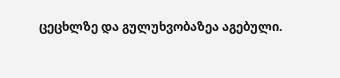ცეცხლზე და გულუხვობაზეა აგებული.